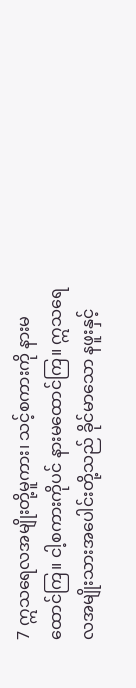7 ဣသရေလအမျိုးတို့မူကား၊ သင့်စကားကို နားမထောင်ကြ။ ငါ့စကားကိုပင် နားမထောင်ကြ။ ဣသရေလအမျိုးသားအပေါင်းတို့သည် ခိုင်မာသော နဖူးနှင့်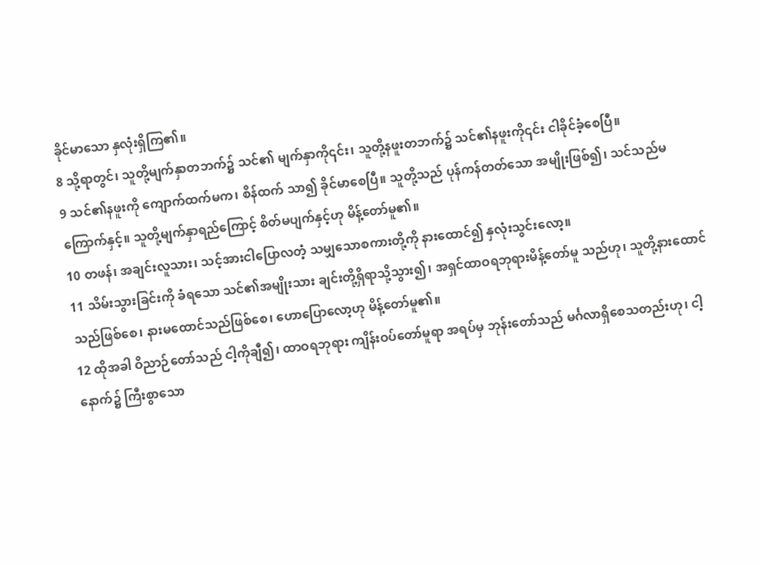ခိုင်မာသော နှလုံးရှိကြ၏။
8 သို့ရာတွင်၊ သူတို့မျက်နှာတဘက်၌ သင်၏ မျက်နှာကို၎င်း၊ သူတို့နဖူးတဘက်၌ သင်၏နဖူးကို၎င်း ငါခိုင်ခံ့စေပြီ။
9 သင်၏နဖူးကို ကျောက်ထက်မက၊ စိန်ထက် သာ၍ ခိုင်မာစေပြီ။ သူတို့သည် ပုန်ကန်တတ်သော အမျိုးဖြစ်၍၊ သင်သည်မကြောက်နှင့်။ သူတို့မျက်နှာရည်ကြောင့် စိတ်မပျက်နှင့်ဟု မိန့်တော်မူ၏။
10 တဖန်၊ အချင်းလူသား၊ သင့်အားငါပြောလတံ့ သမျှသောစကားတို့ကို နားထောင်၍ နှလုံးသွင်းလော့။
11 သိမ်းသွားခြင်းကို ခံရသော သင်၏အမျိုးသား ချင်းတို့ရှိရာသို့သွား၍၊ အရှင်ထာဝရဘုရားမိန့်တော်မူ သည်ဟု၊ သူတို့နားထောင်သည်ဖြစ်စေ၊ နားမထောင်သည်ဖြစ်စေ၊ ဟောပြောလော့ဟု မိန့်တော်မူ၏။
12 ထိုအခါ ဝိညာဉ်တော်သည် ငါ့ကိုချီ၍၊ ထာဝရဘုရား ကျိန်းဝပ်တော်မူရာ အရပ်မှ ဘုန်းတော်သည် မင်္ဂလာရှိစေသတည်းဟု၊ ငါ့နောက်၌ ကြီးစွာသော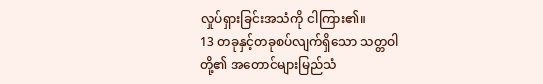လှုပ်ရှားခြင်းအသံကို ငါကြား၏။
13 တခုနှင့်တခုစပ်လျက်ရှိသော သတ္တဝါတို့၏ အတောင်များမြည်သံ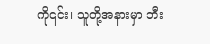ကို၎င်း၊ သူတို့အနားမှာ ဘီး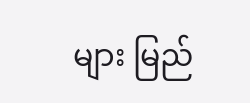များ မြည်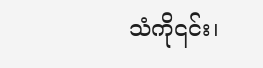သံကို၎င်း၊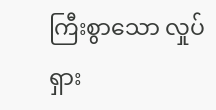ကြီးစွာသော လှုပ်ရှား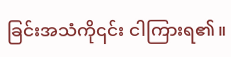ခြင်းအသံကို၎င်း ငါကြားရ၏။